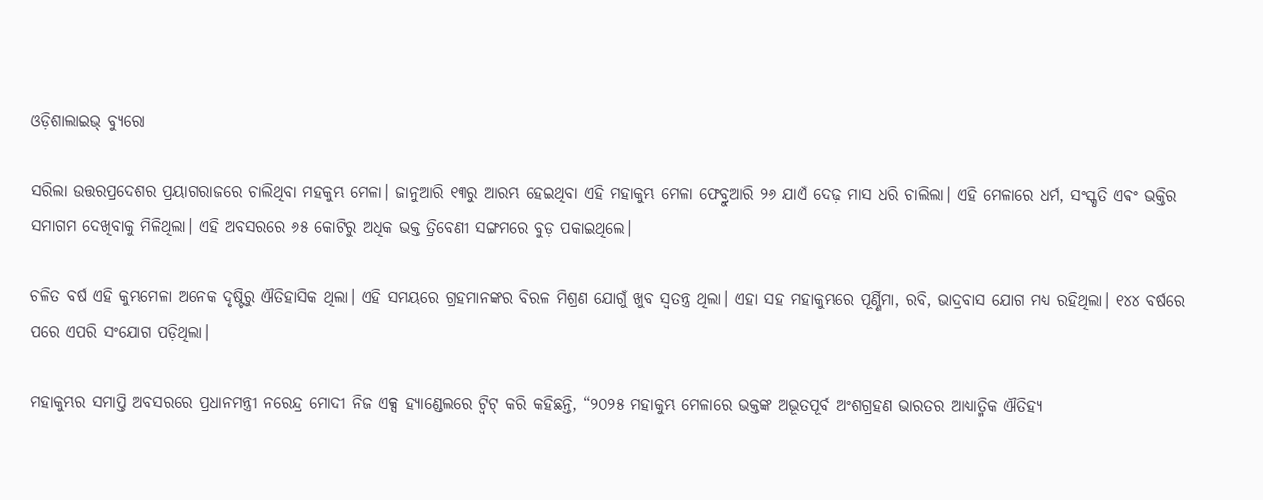ଓଡ଼ିଶାଲାଇଭ୍ ବ୍ୟୁରୋ

ସରିଲା ଉତ୍ତରପ୍ରଦେଶର ପ୍ରୟାଗରାଜରେ ଚାଲିଥିବା ମହକୁମ୍ଭ ମେଳା। ଜାନୁଆରି ୧୩ରୁ ଆରମ୍ଭ ହେଇଥିବା ଏହି ମହାକୁମ୍ଭ ମେଳା ଫେବ୍ରୁଆରି ୨୬ ଯାଏଁ ଦେଢ଼ ମାସ ଧରି ଚାଲିଲା। ଏହି ମେଳାରେ ଧର୍ମ, ସଂସ୍କୃତି ଏଵଂ ଭକ୍ତିର ସମାଗମ ଦେଖିବାକୁ ମିଳିଥିଲା। ଏହି ଅବସରରେ ୬୫ କୋଟିରୁ ଅଧିକ ଭକ୍ତ ତ୍ରିବେଣୀ ସଙ୍ଗମରେ ବୁଡ଼ ପକାଇଥିଲେ।

ଚଳିତ ବର୍ଷ ଏହି କୁମ୍ଭମେଳା ଅନେକ ଦୃଷ୍ଟିରୁ ଐତିହାସିକ ଥିଲା। ଏହି ସମୟରେ ଗ୍ରହମାନଙ୍କର ବିରଳ ମିଶ୍ରଣ ଯୋଗୁଁ ଖୁବ ସ୍ୱତନ୍ତ୍ର ଥିଲା। ଏହା ସହ ମହାକୁମ୍ଭରେ ପୂର୍ଣ୍ଣିମା, ରବି, ଭାଦ୍ରବାସ ଯୋଗ ମଧ୍ୟ ରହିଥିଲା। ୧୪୪ ବର୍ଷରେ ପରେ ଏପରି ସଂଯୋଗ ପଡ଼ିଥିଲା।

ମହାକୁମ୍ଭର ସମାପ୍ତି ଅବସରରେ ପ୍ରଧାନମନ୍ତ୍ରୀ ନରେନ୍ଦ୍ର ମୋଦୀ ନିଜ ଏକ୍ସ ହ୍ୟାଣ୍ଡେଲରେ ଟ୍ୱିଟ୍ କରି କହିଛନ୍ତି, “୨୦୨୫ ମହାକୁମ୍ଭ ମେଳାରେ ଭକ୍ତଙ୍କ ଅଭୂତପୂର୍ବ ଅଂଶଗ୍ରହଣ ଭାରତର ଆଧ୍ୟାତ୍ମିକ ଐତିହ୍ୟ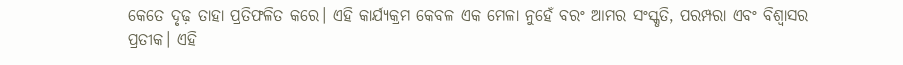କେତେ ଦୃଢ଼ ତାହା ପ୍ରତିଫଳିତ କରେ। ଏହି କାର୍ଯ୍ୟକ୍ରମ କେବଳ ଏକ ମେଳା ନୁହେଁ ବରଂ ଆମର ସଂସ୍କୃତି, ପରମ୍ପରା ଏବଂ ବିଶ୍ୱାସର ପ୍ରତୀକ। ଏହି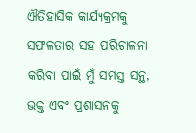ଐତିହାସିକ କାର୍ଯ୍ୟକ୍ରମକୁ ସଫଳତାର ସହ ପରିଚାଳନା କରିବା ପାଇଁ ମୁଁ ସମସ୍ତ ସନ୍ଥ, ଭକ୍ତ ଏବଂ ପ୍ରଶାସନକୁ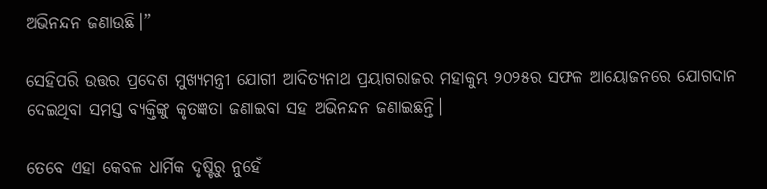ଅଭିନନ୍ଦନ ଜଣାଉଛି।”

ସେହିପରି ଉତ୍ତର ପ୍ରଦେଶ ମୁଖ୍ୟମନ୍ତ୍ରୀ ଯୋଗୀ ଆଦିତ୍ୟନାଥ ପ୍ରୟାଗରାଜର ମହାକୁମ୍ଭ ୨୦୨୫ର ସଫଳ ଆୟୋଜନରେ ଯୋଗଦାନ ଦେଇଥିବା ସମସ୍ତ ବ୍ୟକ୍ତିଙ୍କୁ କୃତଜ୍ଞତା ଜଣାଇବା ସହ ଅଭିନନ୍ଦନ ଜଣାଇଛନ୍ତି।

ତେବେ ଏହା କେବଳ ଧାର୍ମିକ ଦୃଷ୍ଟିରୁ ନୁହେଁ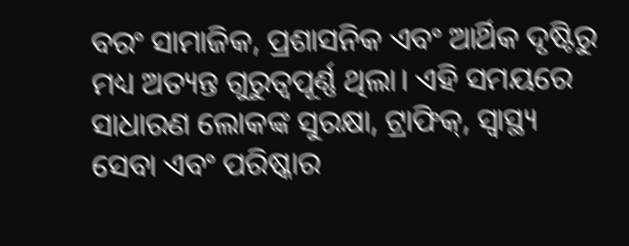ବରଂ ସାମାଜିକ, ପ୍ରଶାସନିକ ଏବଂ ଆର୍ଥିକ ଦୃଷ୍ଟିରୁ ମଧ୍ୟ ଅତ୍ୟନ୍ତ ଗୁରୁତ୍ୱପୂର୍ଣ୍ଣ ଥିଲା। ଏହି ସମୟରେ ସାଧାରଣ ଲୋକଙ୍କ ସୁରକ୍ଷା, ଟ୍ରାଫିକ୍, ସ୍ୱାସ୍ଥ୍ୟ ସେବା ଏବଂ ପରିଷ୍କାର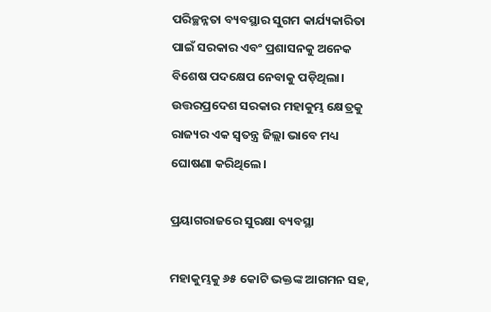ପରିଚ୍ଛନ୍ନତା ବ୍ୟବସ୍ଥାର ସୁଗମ କାର୍ଯ୍ୟକାରିତା ପାଇଁ ସରକାର ଏବଂ ପ୍ରଶାସନକୁ ଅନେକ ବିଶେଷ ପଦକ୍ଷେପ ନେବାକୁ ପଡ଼ିଥିଲା। ଉତ୍ତରପ୍ରଦେଶ ସରକାର ମହାକୁମ୍ଭ କ୍ଷେତ୍ରକୁ ରାଜ୍ୟର ଏକ ସ୍ଵତନ୍ତ୍ର ଜିଲ୍ଲା ଭାବେ ମଧ୍ୟ ଘୋଷଣା କରିଥିଲେ।

ପ୍ରୟାଗରାଜରେ ସୁରକ୍ଷା ବ୍ୟବସ୍ଥା

ମହାକୁମ୍ଭକୁ ୬୫ କୋଟି ଭକ୍ତଙ୍କ ଆଗମନ ସହ,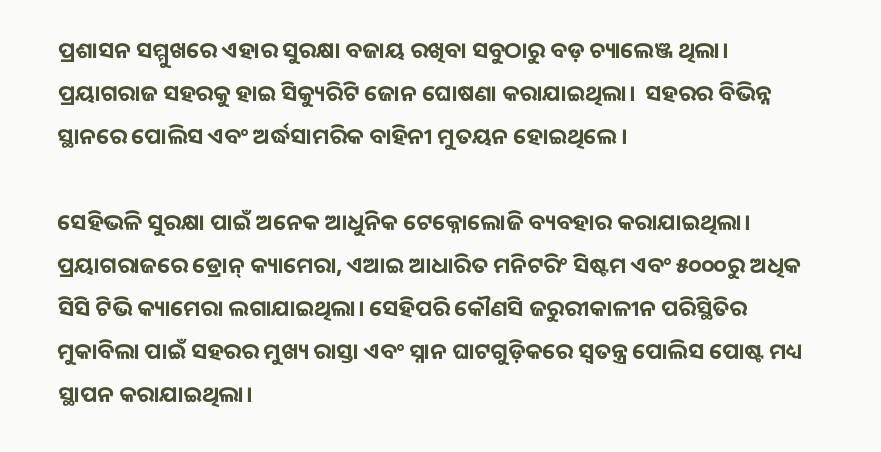ପ୍ରଶାସନ ସମ୍ମୁଖରେ ଏହାର ସୁରକ୍ଷା ବଜାୟ ରଖିବା ସବୁଠାରୁ ବଡ଼ ଚ୍ୟାଲେଞ୍ଜ ଥିଲା। ପ୍ରୟାଗରାଜ ସହରକୁ ହାଇ ସିକ୍ୟୁରିଟି ଜୋନ ଘୋଷଣା କରାଯାଇଥିଲା।  ସହରର ବିଭିନ୍ନ ସ୍ଥାନରେ ପୋଲିସ ଏବଂ ଅର୍ଦ୍ଧସାମରିକ ବାହିନୀ ମୁତୟନ ହୋଇଥିଲେ।

ସେହିଭଳି ସୁରକ୍ଷା ପାଇଁ ଅନେକ ଆଧୁନିକ ଟେକ୍ନୋଲୋଜି ବ୍ୟବହାର କରାଯାଇଥିଲା। ପ୍ରୟାଗରାଜରେ ଡ୍ରୋନ୍ କ୍ୟାମେରା, ଏଆଇ ଆଧାରିତ ମନିଟରିଂ ସିଷ୍ଟମ ଏବଂ ୫୦୦୦ରୁ ଅଧିକ ସିସି ଟିଭି କ୍ୟାମେରା ଲଗାଯାଇଥିଲା। ସେହିପରି କୌଣସି ଜରୁରୀକାଳୀନ ପରିସ୍ଥିତିର ମୁକାବିଲା ପାଇଁ ସହରର ମୁଖ୍ୟ ରାସ୍ତା ଏବଂ ସ୍ନାନ ଘାଟଗୁଡ଼ିକରେ ସ୍ୱତନ୍ତ୍ର ପୋଲିସ ପୋଷ୍ଟ ମଧ୍ୟ ସ୍ଥାପନ କରାଯାଇଥିଲା।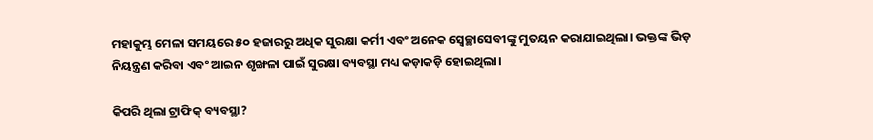ମହାକୁମ୍ଭ ମେଳା ସମୟରେ ୫୦ ହଜାରରୁ ଅଧିକ ସୁରକ୍ଷା କର୍ମୀ ଏବଂ ଅନେକ ସ୍ଵେଚ୍ଛାସେବୀଙ୍କୁ ମୁତୟନ କରାଯାଇଥିଲା। ଭକ୍ତଙ୍କ ଭିଡ଼ ନିୟନ୍ତ୍ରଣ କରିବା ଏବଂ ଆଇନ ଶୃଙ୍ଖଳା ପାଇଁ ସୁରକ୍ଷା ବ୍ୟବସ୍ଥା ମଧ୍ୟ କଡ଼ାକଡ଼ି ହୋଇଥିଲା।

କିପରି ଥିଲା ଟ୍ରାଫିକ୍ ବ୍ୟବସ୍ଥା?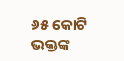୬୫ କୋଟି ଭକ୍ତଙ୍କ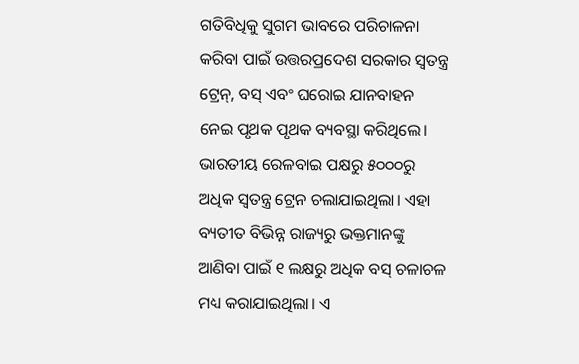ଗତିବିଧିକୁ ସୁଗମ ଭାବରେ ପରିଚାଳନା କରିବା ପାଇଁ ଉତ୍ତରପ୍ରଦେଶ ସରକାର ସ୍ୱତନ୍ତ୍ର ଟ୍ରେନ୍, ବସ୍ ଏବଂ ଘରୋଇ ଯାନବାହନ ନେଇ ପୃଥକ ପୃଥକ ବ୍ୟବସ୍ଥା କରିଥିଲେ। ଭାରତୀୟ ରେଳବାଇ ପକ୍ଷରୁ ୫୦୦୦ରୁ ଅଧିକ ସ୍ୱତନ୍ତ୍ର ଟ୍ରେନ ଚଲାଯାଇଥିଲା। ଏହା ବ୍ୟତୀତ ବିଭିନ୍ନ ରାଜ୍ୟରୁ ଭକ୍ତମାନଙ୍କୁ ଆଣିବା ପାଇଁ ୧ ଲକ୍ଷରୁ ଅଧିକ ବସ୍ ଚଳାଚଳ ମଧ୍ୟ କରାଯାଇଥିଲା। ଏ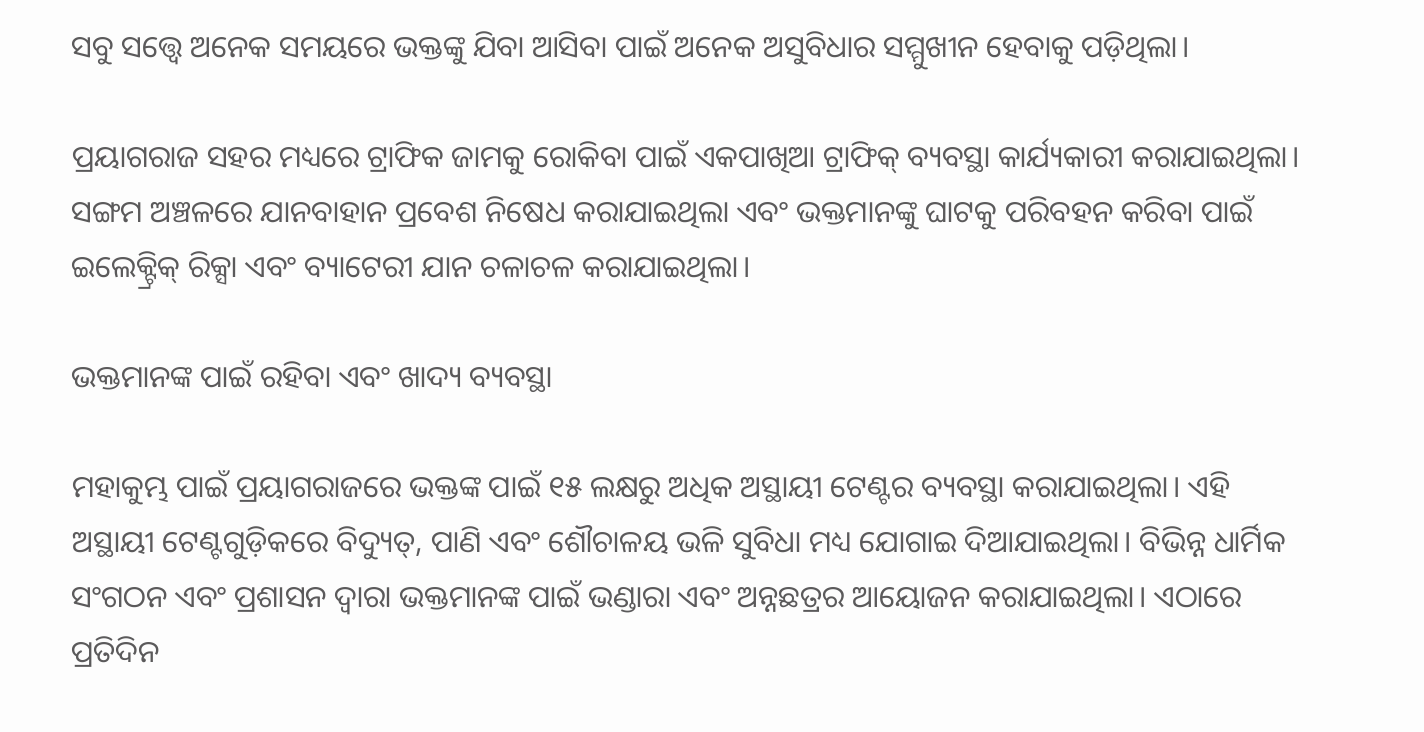ସବୁ ସତ୍ତ୍ୱେ ଅନେକ ସମୟରେ ଭକ୍ତଙ୍କୁ ଯିବା ଆସିବା ପାଇଁ ଅନେକ ଅସୁବିଧାର ସମ୍ମୁଖୀନ ହେବାକୁ ପଡ଼ିଥିଲା।

ପ୍ରୟାଗରାଜ ସହର ମଧ୍ୟରେ ଟ୍ରାଫିକ ଜାମକୁ ରୋକିବା ପାଇଁ ଏକପାଖିଆ ଟ୍ରାଫିକ୍ ବ୍ୟବସ୍ଥା କାର୍ଯ୍ୟକାରୀ କରାଯାଇଥିଲା। ସଙ୍ଗମ ଅଞ୍ଚଳରେ ଯାନବାହାନ ପ୍ରବେଶ ନିଷେଧ କରାଯାଇଥିଲା ଏବଂ ଭକ୍ତମାନଙ୍କୁ ଘାଟକୁ ପରିବହନ କରିବା ପାଇଁ ଇଲେକ୍ଟ୍ରିକ୍ ରିକ୍ସା ଏବଂ ବ୍ୟାଟେରୀ ଯାନ ଚଳାଚଳ କରାଯାଇଥିଲା।

ଭକ୍ତମାନଙ୍କ ପାଇଁ ରହିବା ଏବଂ ଖାଦ୍ୟ ବ୍ୟବସ୍ଥା

ମହାକୁମ୍ଭ ପାଇଁ ପ୍ରୟାଗରାଜରେ ଭକ୍ତଙ୍କ ପାଇଁ ୧୫ ଲକ୍ଷରୁ ଅଧିକ ଅସ୍ଥାୟୀ ଟେଣ୍ଟର ବ୍ୟବସ୍ଥା କରାଯାଇଥିଲା। ଏହି ଅସ୍ଥାୟୀ ଟେଣ୍ଟଗୁଡ଼ିକରେ ବିଦ୍ୟୁତ୍, ପାଣି ଏବଂ ଶୌଚାଳୟ ଭଳି ସୁବିଧା ମଧ୍ୟ ଯୋଗାଇ ଦିଆଯାଇଥିଲା। ବିଭିନ୍ନ ଧାର୍ମିକ ସଂଗଠନ ଏବଂ ପ୍ରଶାସନ ଦ୍ୱାରା ଭକ୍ତମାନଙ୍କ ପାଇଁ ଭଣ୍ଡାରା ଏବଂ ଅନ୍ନଛତ୍ରର ଆୟୋଜନ କରାଯାଇଥିଲା। ଏଠାରେ ପ୍ରତିଦିନ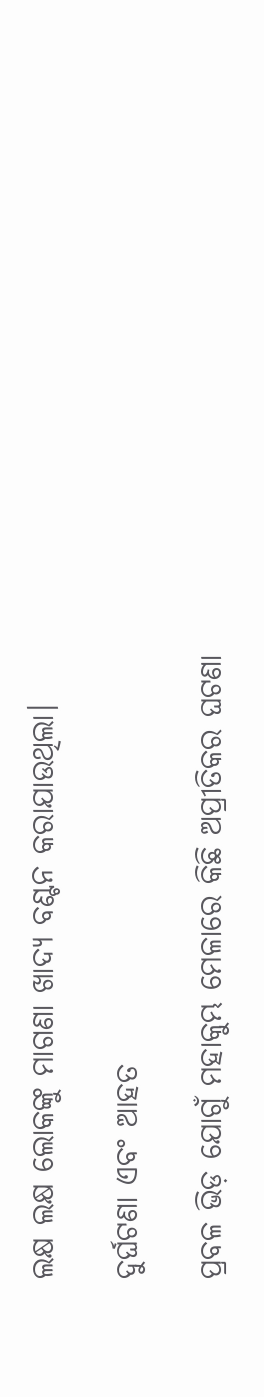ଲକ୍ଷ ଲକ୍ଷ ଲୋକଙ୍କୁ ମାଗଣା ଖାଦ୍ୟ ବଣ୍ଟନ କରାଯାଉଥିଲା।

ଦୁର୍ଘଟଣା ଏବଂ ଆହତ

ପ୍ରବଳ ଭିଡ଼ ଯୋଗୁଁ ମହାକୁମ୍ଭ ମେଳାରେ କିଛି ଅପ୍ରୀତିକର ଘଟଣା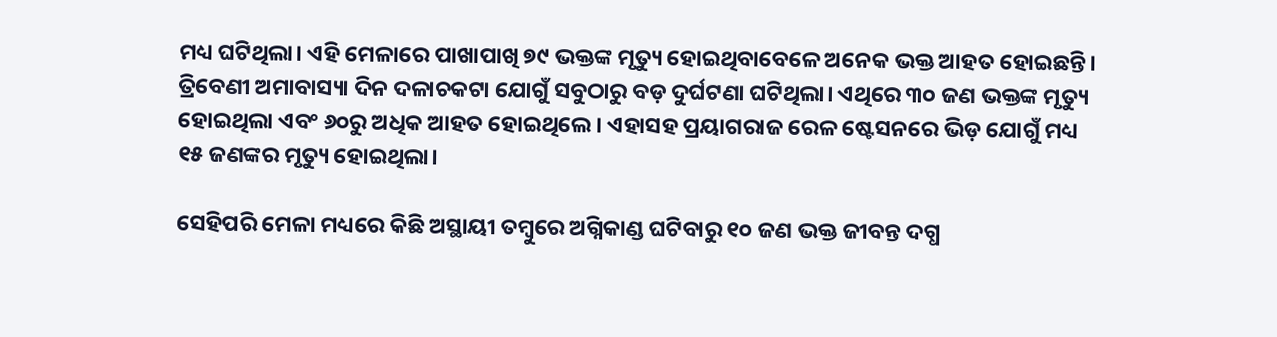ମଧ୍ୟ ଘଟିଥିଲା। ଏହି ମେଳାରେ ପାଖାପାଖି ୭୯ ଭକ୍ତଙ୍କ ମୃତ୍ୟୁ ହୋଇଥିବାବେଳେ ଅନେକ ଭକ୍ତ ଆହତ ହୋଇଛନ୍ତି। ତ୍ରିବେଣୀ ଅମାବାସ୍ୟା ଦିନ ଦଳାଚକଟା ଯୋଗୁଁ ସବୁଠାରୁ ବଡ଼ ଦୁର୍ଘଟଣା ଘଟିଥିଲା। ଏଥିରେ ୩୦ ଜଣ ଭକ୍ତଙ୍କ ମୃତ୍ୟୁ ହୋଇଥିଲା ଏବଂ ୬୦ରୁ ଅଧିକ ଆହତ ହୋଇଥିଲେ। ଏହାସହ ପ୍ରୟାଗରାଜ ରେଳ ଷ୍ଟେସନରେ ଭିଡ଼ ଯୋଗୁଁ ମଧ୍ୟ ୧୫ ଜଣଙ୍କର ମୃତ୍ୟୁ ହୋଇଥିଲା।

ସେହିପରି ମେଳା ମଧ୍ୟରେ କିଛି ଅସ୍ଥାୟୀ ତମ୍ବୁରେ ଅଗ୍ନିକାଣ୍ଡ ଘଟିବାରୁ ୧୦ ଜଣ ଭକ୍ତ ଜୀବନ୍ତ ଦଗ୍ଧ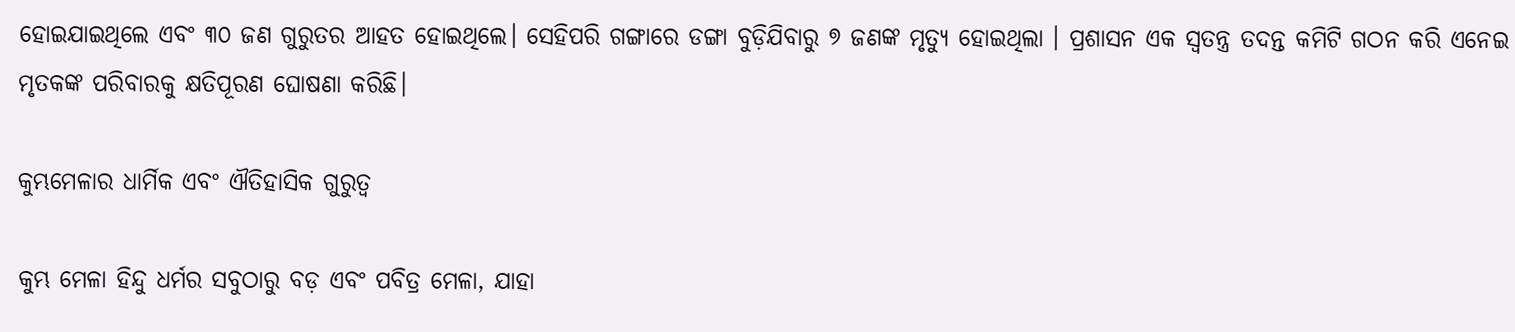ହୋଇଯାଇଥିଲେ ଏବଂ ୩୦ ଜଣ ଗୁରୁତର ଆହତ ହୋଇଥିଲେ। ସେହିପରି ଗଙ୍ଗାରେ ଡଙ୍ଗା ବୁଡ଼ିଯିବାରୁ ୭ ଜଣଙ୍କ ମୃତ୍ୟୁ ହୋଇଥିଲା । ପ୍ରଶାସନ ଏକ ସ୍ୱତନ୍ତ୍ର ତଦନ୍ତ କମିଟି ଗଠନ କରି ଏନେଇ ମୃତକଙ୍କ ପରିବାରକୁ କ୍ଷତିପୂରଣ ଘୋଷଣା କରିଛି।

କୁମ୍ଭମେଳାର ଧାର୍ମିକ ଏବଂ ଐତିହାସିକ ଗୁରୁତ୍ୱ

କୁମ୍ଭ ମେଳା ହିନ୍ଦୁ ଧର୍ମର ସବୁଠାରୁ ବଡ଼ ଏବଂ ପବିତ୍ର ମେଳା, ଯାହା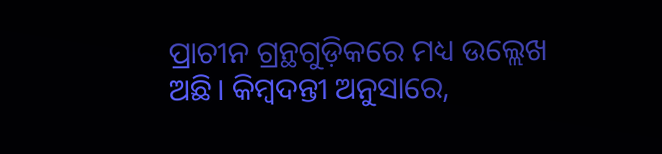ପ୍ରାଚୀନ ଗ୍ରନ୍ଥଗୁଡ଼ିକରେ ମଧ୍ୟ ଉଲ୍ଲେଖ ଅଛି। କିମ୍ବଦନ୍ତୀ ଅନୁସାରେ,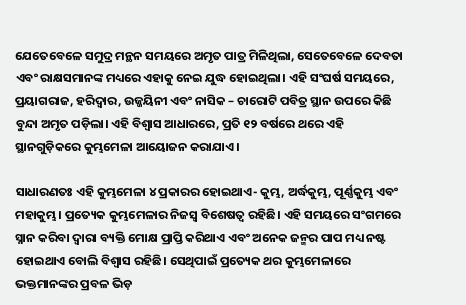ଯେତେବେଳେ ସମୁଦ୍ର ମନ୍ଥନ ସମୟରେ ଅମୃତ ପାତ୍ର ମିଳିଥିଲା, ସେତେବେଳେ ଦେବତା ଏବଂ ରାକ୍ଷସମାନଙ୍କ ମଧ୍ୟରେ ଏହାକୁ ନେଇ ଯୁଦ୍ଧ ହୋଇଥିଲା। ଏହି ସଂଘର୍ଷ ସମୟରେ, ପ୍ରୟାଗରାଜ, ହରିଦ୍ୱାର, ଉଜ୍ଜୟିନୀ ଏବଂ ନାସିକ – ଚାରୋଟି ପବିତ୍ର ସ୍ଥାନ ଉପରେ କିଛି ବୁନ୍ଦା ଅମୃତ ପଡ଼ିଲା। ଏହି ବିଶ୍ୱାସ ଆଧାରରେ, ପ୍ରତି ୧୨ ବର୍ଷରେ ଥରେ ଏହି ସ୍ଥାନଗୁଡ଼ିକରେ କୁମ୍ଭମେଳା ଆୟୋଜନ କରାଯାଏ।

ସାଧାରଣତଃ ଏହି କୁମ୍ଭମେଳା ୪ ପ୍ରକାରର ହୋଇଥାଏ- କୁମ୍ଭ, ଅର୍ଦ୍ଧକୁମ୍ଭ, ପୂର୍ଣ୍ଣକୁମ୍ଭ ଏବଂ ମହାକୁମ୍ଭ। ପ୍ରତ୍ୟେକ କୁମ୍ଭମେଳାର ନିଜସ୍ୱ ବିଶେଷତ୍ୱ ରହିଛି। ଏହି ସମୟରେ ସଂଗମରେ ସ୍ନାନ କରିବା ଦ୍ୱାରା ବ୍ୟକ୍ତି ମୋକ୍ଷ ପ୍ରାପ୍ତି କରିଥାଏ ଏବଂ ଅନେକ ଜନ୍ମର ପାପ ମଧ୍ୟ ନଷ୍ଟ ହୋଇଥାଏ ବୋଲି ବିଶ୍ଵାସ ରହିଛି। ସେଥିପାଇଁ ପ୍ରତ୍ୟେକ ଥର କୁମ୍ଭମେଳାରେ ଭକ୍ତମାନଙ୍କର ପ୍ରବଳ ଭିଡ଼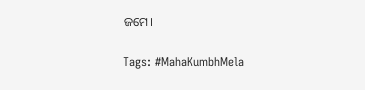ଜମେ।

Tags: #MahaKumbhMela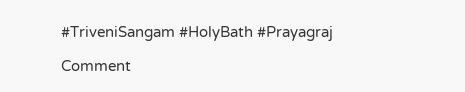#TriveniSangam #HolyBath #Prayagraj

Comment